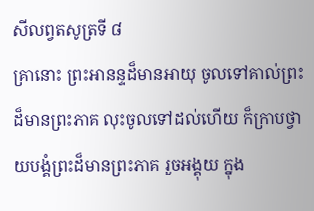សីលព្វតសូត្រទី ៨
គ្រានោះ ព្រះអានន្ទដ៏មានអាយុ ចូលទៅគាល់ព្រះដ៏មានព្រះភាគ លុះចូលទៅដល់ហើយ ក៏ក្រាបថ្វាយបង្គំព្រះដ៏មានព្រះភាគ រួចអង្គុយ ក្នុង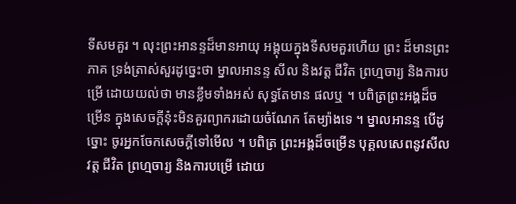ទីសមគួរ ។ លុះព្រះអានន្ទដ៏មានអាយុ អង្គុយក្នុងទីសមគួរហើយ ព្រះ ដ៏មានព្រះភាគ ទ្រង់ត្រាស់សួរដូច្នេះថា ម្នាលអានន្ទ សីល និងវត្ត ជីវិត ព្រហ្មចារ្យ និងការបម្រើ ដោយយល់ថា មានខ្លឹមទាំងអស់ សុទ្ធតែមាន ផលឬ ។ បពិត្រព្រះអង្គដ៏ចម្រើន ក្នុងសេចក្តីនុ៎ះមិនគួរព្យាករដោយចំណែក តែម្យ៉ាងទេ ។ ម្នាលអានន្ទ បើដូច្នោះ ចូរអ្នកចែកសេចក្តីទៅមើល ។ បពិត្រ ព្រះអង្គដ៏ចម្រើន បុគ្គលសេពនូវសីលវត្ត ជីវិត ព្រហ្មចារ្យ និងការបម្រើ ដោយ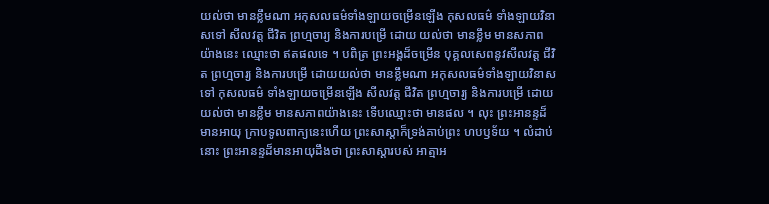យល់ថា មានខ្លឹមណា អកុសលធម៌ទាំងឡាយចម្រើនឡើង កុសលធម៌ ទាំងឡាយវិនាសទៅ សីលវត្ត ជីវិត ព្រហ្មចារ្យ និងការបម្រើ ដោយ យល់ថា មានខ្លឹម មានសភាពយ៉ាងនេះ ឈ្មោះថា ឥតផលទេ ។ បពិត្រ ព្រះអង្គដ៏ចម្រើន បុគ្គលសេពនូវសីលវត្ត ជីវិត ព្រហ្មចារ្យ និងការបម្រើ ដោយយល់ថា មានខ្លឹមណា អកុសលធម៌ទាំងឡាយវិនាសទៅ កុសលធម៌ ទាំងឡាយចម្រើនឡើង សីលវត្ត ជីវិត ព្រហ្មចារ្យ និងការបម្រើ ដោយ យល់ថា មានខ្លឹម មានសភាពយ៉ាងនេះ ទើបឈ្មោះថា មានផល ។ លុះ ព្រះអានន្ទដ៏មានអាយុ ក្រាបទូលពាក្យនេះហើយ ព្រះសាស្តាក៏ទ្រង់គាប់ព្រះ ហបឫទ័យ ។ លំដាប់នោះ ព្រះអានន្ទដ៏មានអាយុដឹងថា ព្រះសាស្តារបស់ អាត្មាអ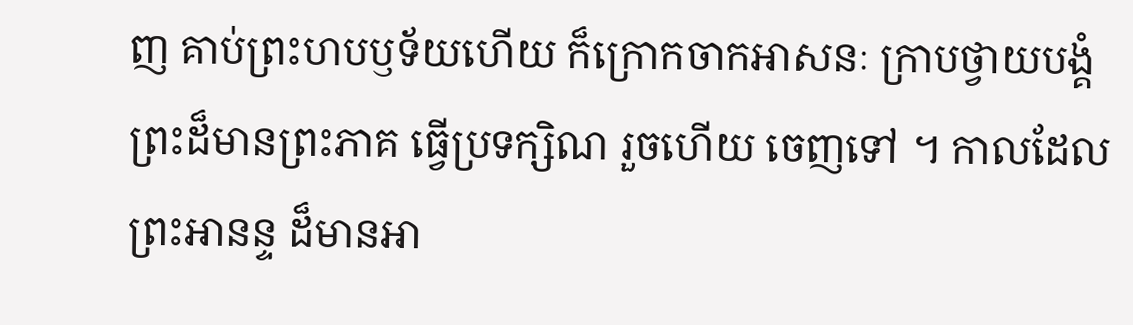ញ គាប់ព្រះហបឫទ័យហើយ ក៏ក្រោកចាកអាសនៈ ក្រាបថ្វាយបង្គំ ព្រះដ៏មានព្រះភាគ ធ្វើប្រទក្សិណ រួចហើយ ចេញទៅ ។ កាលដែលព្រះអានន្ទ ដ៏មានអា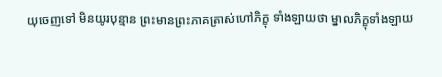យុចេញទៅ មិនយូរបុន្មាន ព្រះមានព្រះភាគត្រាស់ហៅភិក្ខុ ទាំងឡាយថា ម្នាលភិក្ខុទាំងឡាយ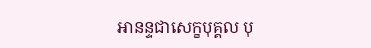អានន្ទជាសេក្ខបុគ្គល បុ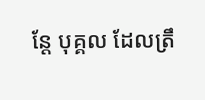ន្តែ បុគ្គល ដែលត្រឹ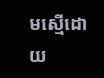មស្មើដោយ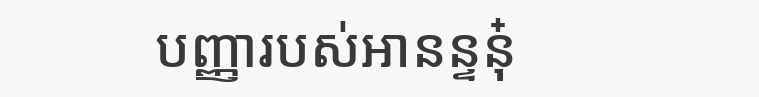បញ្ញារបស់អានន្ទនុ៎